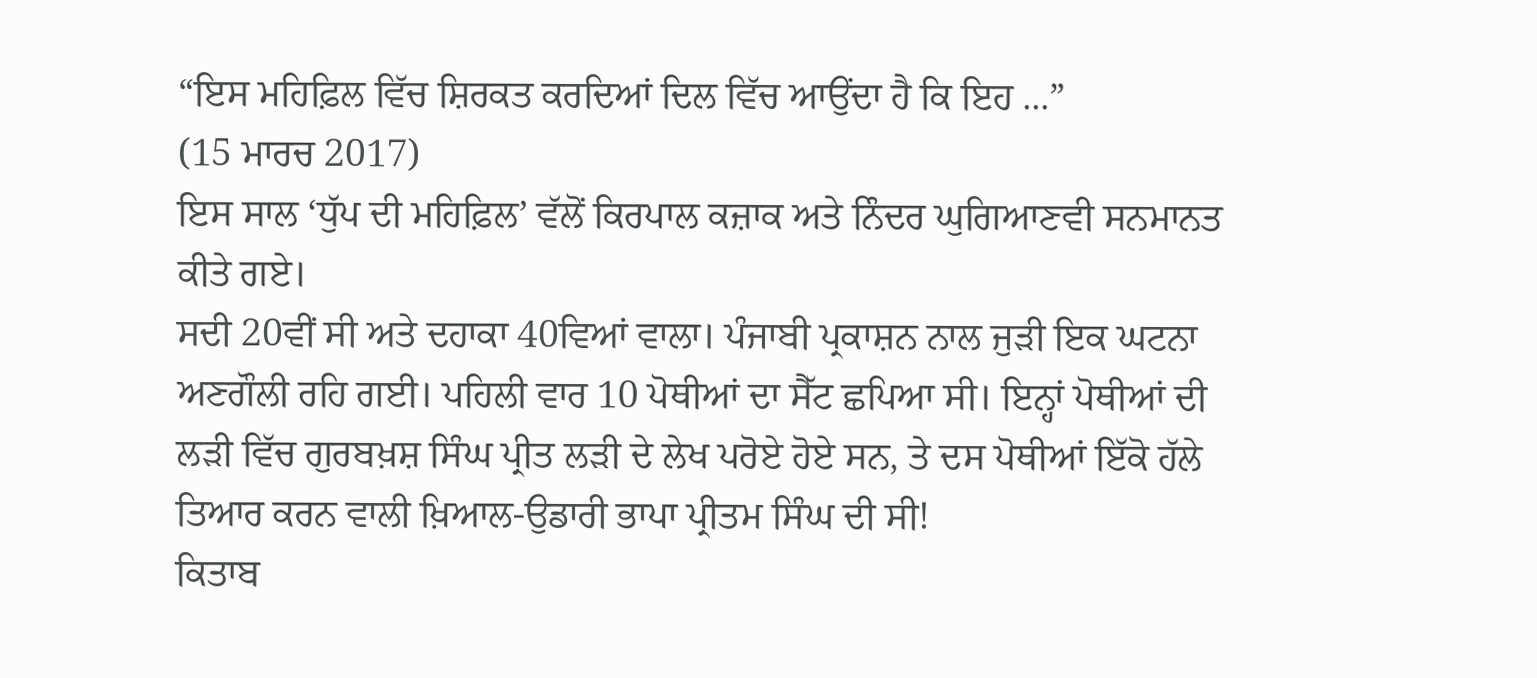“ਇਸ ਮਹਿਫ਼ਿਲ ਵਿੱਚ ਸ਼ਿਰਕਤ ਕਰਦਿਆਂ ਦਿਲ ਵਿੱਚ ਆਉਂਦਾ ਹੈ ਕਿ ਇਹ ...”
(15 ਮਾਰਚ 2017)
ਇਸ ਸਾਲ ‘ਧੁੱਪ ਦੀ ਮਹਿਫ਼ਿਲ’ ਵੱਲੋਂ ਕਿਰਪਾਲ ਕਜ਼ਾਕ ਅਤੇ ਨਿੰਦਰ ਘੁਗਿਆਣਵੀ ਸਨਮਾਨਤ ਕੀਤੇ ਗਏ।
ਸਦੀ 20ਵੀਂ ਸੀ ਅਤੇ ਦਹਾਕਾ 40ਵਿਆਂ ਵਾਲਾ। ਪੰਜਾਬੀ ਪ੍ਰਕਾਸ਼ਨ ਨਾਲ ਜੁੜੀ ਇਕ ਘਟਨਾ ਅਣਗੌਲੀ ਰਹਿ ਗਈ। ਪਹਿਲੀ ਵਾਰ 10 ਪੋਥੀਆਂ ਦਾ ਸੈੱਟ ਛਪਿਆ ਸੀ। ਇਨ੍ਹਾਂ ਪੋਥੀਆਂ ਦੀ ਲੜੀ ਵਿੱਚ ਗੁਰਬਖ਼ਸ਼ ਸਿੰਘ ਪ੍ਰੀਤ ਲੜੀ ਦੇ ਲੇਖ ਪਰੋਏ ਹੋਏ ਸਨ, ਤੇ ਦਸ ਪੋਥੀਆਂ ਇੱਕੋ ਹੱਲੇ ਤਿਆਰ ਕਰਨ ਵਾਲੀ ਖ਼ਿਆਲ-ਉਡਾਰੀ ਭਾਪਾ ਪ੍ਰੀਤਮ ਸਿੰਘ ਦੀ ਸੀ!
ਕਿਤਾਬ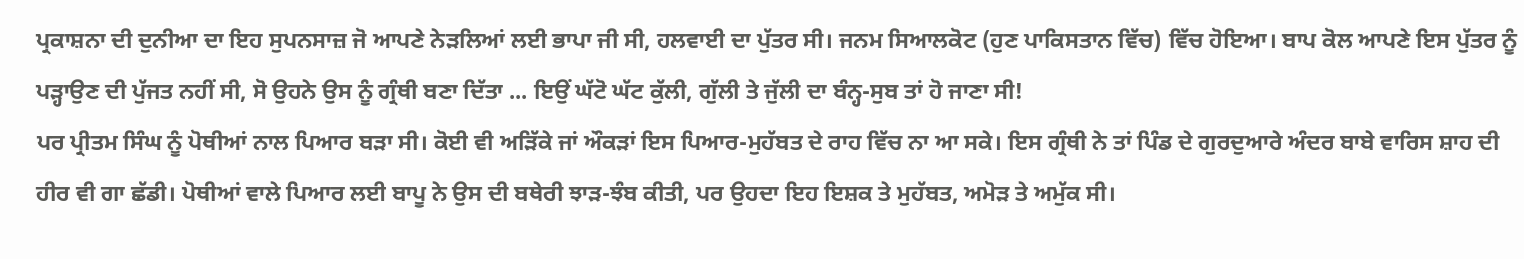ਪ੍ਰਕਾਸ਼ਨਾ ਦੀ ਦੁਨੀਆ ਦਾ ਇਹ ਸੁਪਨਸਾਜ਼ ਜੋ ਆਪਣੇ ਨੇੜਲਿਆਂ ਲਈ ਭਾਪਾ ਜੀ ਸੀ, ਹਲਵਾਈ ਦਾ ਪੁੱਤਰ ਸੀ। ਜਨਮ ਸਿਆਲਕੋਟ (ਹੁਣ ਪਾਕਿਸਤਾਨ ਵਿੱਚ) ਵਿੱਚ ਹੋਇਆ। ਬਾਪ ਕੋਲ ਆਪਣੇ ਇਸ ਪੁੱਤਰ ਨੂੰ ਪੜ੍ਹਾਉਣ ਦੀ ਪੁੱਜਤ ਨਹੀਂ ਸੀ, ਸੋ ਉਹਨੇ ਉਸ ਨੂੰ ਗ੍ਰੰਥੀ ਬਣਾ ਦਿੱਤਾ ... ਇਉਂ ਘੱਟੋ ਘੱਟ ਕੁੱਲੀ, ਗੁੱਲੀ ਤੇ ਜੁੱਲੀ ਦਾ ਬੰਨ੍ਹ-ਸੁਬ ਤਾਂ ਹੋ ਜਾਣਾ ਸੀ!
ਪਰ ਪ੍ਰੀਤਮ ਸਿੰਘ ਨੂੰ ਪੋਥੀਆਂ ਨਾਲ ਪਿਆਰ ਬੜਾ ਸੀ। ਕੋਈ ਵੀ ਅੜਿੱਕੇ ਜਾਂ ਔਕੜਾਂ ਇਸ ਪਿਆਰ-ਮੁਹੱਬਤ ਦੇ ਰਾਹ ਵਿੱਚ ਨਾ ਆ ਸਕੇ। ਇਸ ਗ੍ਰੰਥੀ ਨੇ ਤਾਂ ਪਿੰਡ ਦੇ ਗੁਰਦੁਆਰੇ ਅੰਦਰ ਬਾਬੇ ਵਾਰਿਸ ਸ਼ਾਹ ਦੀ ਹੀਰ ਵੀ ਗਾ ਛੱਡੀ। ਪੋਥੀਆਂ ਵਾਲੇ ਪਿਆਰ ਲਈ ਬਾਪੂ ਨੇ ਉਸ ਦੀ ਬਥੇਰੀ ਝਾੜ-ਝੰਬ ਕੀਤੀ, ਪਰ ਉਹਦਾ ਇਹ ਇਸ਼ਕ ਤੇ ਮੁਹੱਬਤ, ਅਮੋੜ ਤੇ ਅਮੁੱਕ ਸੀ।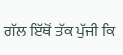ਗੱਲ ਇੱਥੋਂ ਤੱਕ ਪੁੱਜੀ ਕਿ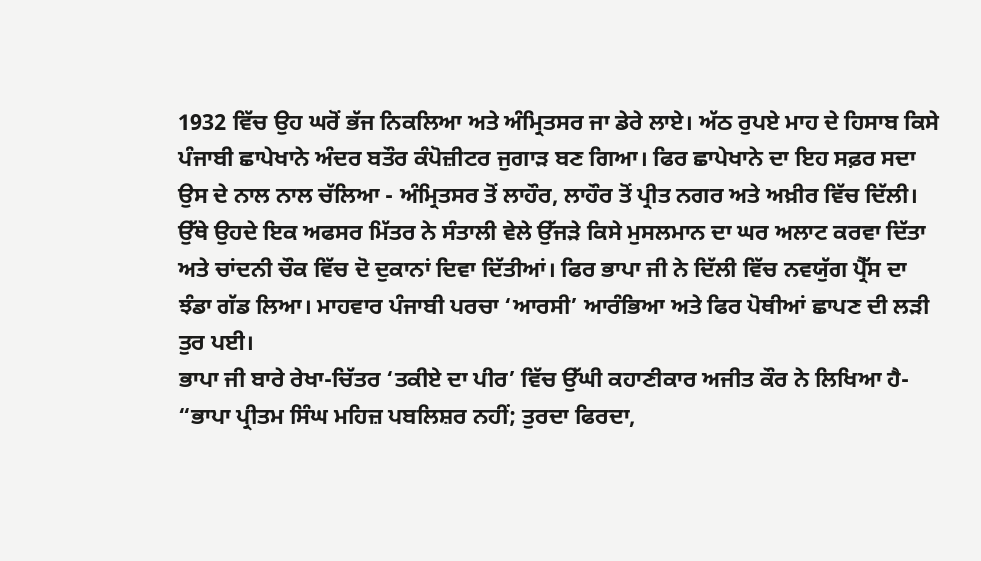1932 ਵਿੱਚ ਉਹ ਘਰੋਂ ਭੱਜ ਨਿਕਲਿਆ ਅਤੇ ਅੰਮ੍ਰਿਤਸਰ ਜਾ ਡੇਰੇ ਲਾਏ। ਅੱਠ ਰੁਪਏ ਮਾਹ ਦੇ ਹਿਸਾਬ ਕਿਸੇ ਪੰਜਾਬੀ ਛਾਪੇਖਾਨੇ ਅੰਦਰ ਬਤੌਰ ਕੰਪੋਜ਼ੀਟਰ ਜੁਗਾੜ ਬਣ ਗਿਆ। ਫਿਰ ਛਾਪੇਖਾਨੇ ਦਾ ਇਹ ਸਫ਼ਰ ਸਦਾ ਉਸ ਦੇ ਨਾਲ ਨਾਲ ਚੱਲਿਆ - ਅੰਮ੍ਰਿਤਸਰ ਤੋਂ ਲਾਹੌਰ, ਲਾਹੌਰ ਤੋਂ ਪ੍ਰੀਤ ਨਗਰ ਅਤੇ ਅਖ਼ੀਰ ਵਿੱਚ ਦਿੱਲੀ। ਉੱਥੇ ਉਹਦੇ ਇਕ ਅਫਸਰ ਮਿੱਤਰ ਨੇ ਸੰਤਾਲੀ ਵੇਲੇ ਉੱਜੜੇ ਕਿਸੇ ਮੁਸਲਮਾਨ ਦਾ ਘਰ ਅਲਾਟ ਕਰਵਾ ਦਿੱਤਾ ਅਤੇ ਚਾਂਦਨੀ ਚੌਕ ਵਿੱਚ ਦੋ ਦੁਕਾਨਾਂ ਦਿਵਾ ਦਿੱਤੀਆਂ। ਫਿਰ ਭਾਪਾ ਜੀ ਨੇ ਦਿੱਲੀ ਵਿੱਚ ਨਵਯੁੱਗ ਪ੍ਰੈੱਸ ਦਾ ਝੰਡਾ ਗੱਡ ਲਿਆ। ਮਾਹਵਾਰ ਪੰਜਾਬੀ ਪਰਚਾ ‘ਆਰਸੀ’ ਆਰੰਭਿਆ ਅਤੇ ਫਿਰ ਪੋਥੀਆਂ ਛਾਪਣ ਦੀ ਲੜੀ ਤੁਰ ਪਈ।
ਭਾਪਾ ਜੀ ਬਾਰੇ ਰੇਖਾ-ਚਿੱਤਰ ‘ਤਕੀਏ ਦਾ ਪੀਰ’ ਵਿੱਚ ਉੱਘੀ ਕਹਾਣੀਕਾਰ ਅਜੀਤ ਕੌਰ ਨੇ ਲਿਖਿਆ ਹੈ- “ਭਾਪਾ ਪ੍ਰੀਤਮ ਸਿੰਘ ਮਹਿਜ਼ ਪਬਲਿਸ਼ਰ ਨਹੀਂ; ਤੁਰਦਾ ਫਿਰਦਾ,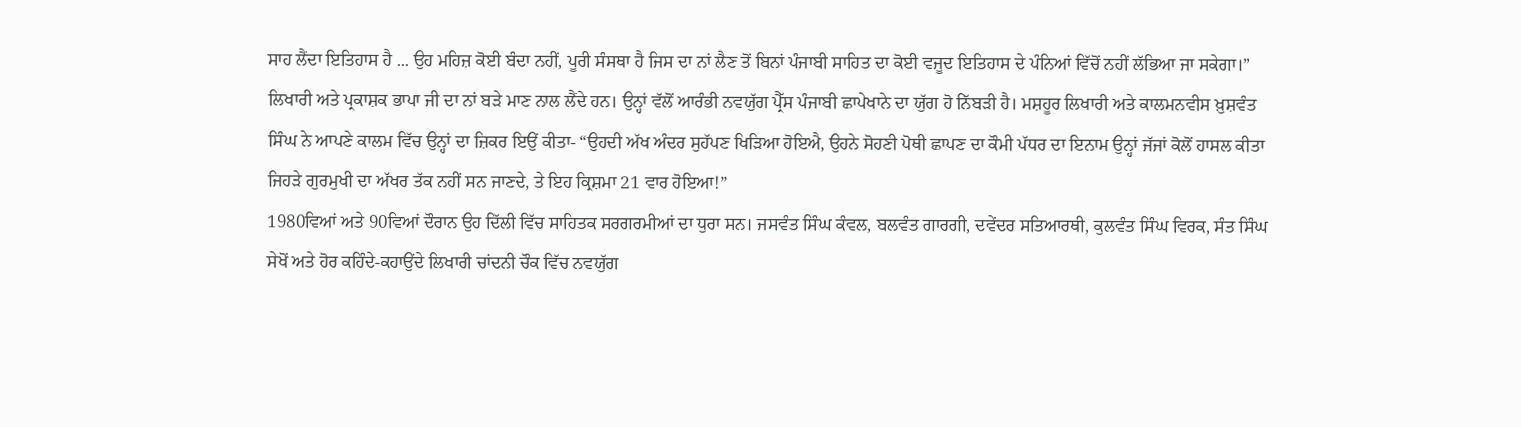ਸਾਹ ਲੈਂਦਾ ਇਤਿਹਾਸ ਹੈ ... ਉਹ ਮਹਿਜ਼ ਕੋਈ ਬੰਦਾ ਨਹੀਂ, ਪੂਰੀ ਸੰਸਥਾ ਹੈ ਜਿਸ ਦਾ ਨਾਂ ਲੈਣ ਤੋਂ ਬਿਨਾਂ ਪੰਜਾਬੀ ਸਾਹਿਤ ਦਾ ਕੋਈ ਵਜੂਦ ਇਤਿਹਾਸ ਦੇ ਪੰਨਿਆਂ ਵਿੱਚੋਂ ਨਹੀਂ ਲੱਭਿਆ ਜਾ ਸਕੇਗਾ।”
ਲਿਖਾਰੀ ਅਤੇ ਪ੍ਰਕਾਸ਼ਕ ਭਾਪਾ ਜੀ ਦਾ ਨਾਂ ਬੜੇ ਮਾਣ ਨਾਲ ਲੈਂਦੇ ਹਨ। ਉਨ੍ਹਾਂ ਵੱਲੋਂ ਆਰੰਭੀ ਨਵਯੁੱਗ ਪ੍ਰੈੱਸ ਪੰਜਾਬੀ ਛਾਪੇਖਾਨੇ ਦਾ ਯੁੱਗ ਹੋ ਨਿੱਬੜੀ ਹੈ। ਮਸ਼ਹੂਰ ਲਿਖਾਰੀ ਅਤੇ ਕਾਲਮਨਵੀਸ ਖ਼ੁਸ਼ਵੰਤ ਸਿੰਘ ਨੇ ਆਪਣੇ ਕਾਲਮ ਵਿੱਚ ਉਨ੍ਹਾਂ ਦਾ ਜ਼ਿਕਰ ਇਉਂ ਕੀਤਾ- “ਉਹਦੀ ਅੱਖ ਅੰਦਰ ਸੁਹੱਪਣ ਖਿੜਿਆ ਹੋਇਐ, ਉਹਨੇ ਸੋਹਣੀ ਪੋਥੀ ਛਾਪਣ ਦਾ ਕੌਮੀ ਪੱਧਰ ਦਾ ਇਨਾਮ ਉਨ੍ਹਾਂ ਜੱਜਾਂ ਕੋਲੋਂ ਹਾਸਲ ਕੀਤਾ ਜਿਹੜੇ ਗੁਰਮੁਖੀ ਦਾ ਅੱਖਰ ਤੱਕ ਨਹੀਂ ਸਨ ਜਾਣਦੇ, ਤੇ ਇਹ ਕ੍ਰਿਸ਼ਮਾ 21 ਵਾਰ ਹੋਇਆ!”
1980ਵਿਆਂ ਅਤੇ 90ਵਿਆਂ ਦੌਰਾਨ ਉਹ ਦਿੱਲੀ ਵਿੱਚ ਸਾਹਿਤਕ ਸਰਗਰਮੀਆਂ ਦਾ ਧੁਰਾ ਸਨ। ਜਸਵੰਤ ਸਿੰਘ ਕੰਵਲ, ਬਲਵੰਤ ਗਾਰਗੀ, ਦਵੇਂਦਰ ਸਤਿਆਰਥੀ, ਕੁਲਵੰਤ ਸਿੰਘ ਵਿਰਕ, ਸੰਤ ਸਿੰਘ ਸੇਖੋਂ ਅਤੇ ਹੋਰ ਕਹਿੰਦੇ-ਕਹਾਉਂਦੇ ਲਿਖਾਰੀ ਚਾਂਦਨੀ ਚੌਕ ਵਿੱਚ ਨਵਯੁੱਗ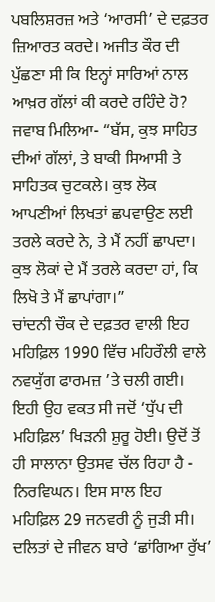ਪਬਲਿਸ਼ਰਜ਼ ਅਤੇ ‘ਆਰਸੀ’ ਦੇ ਦਫ਼ਤਰ ਜ਼ਿਆਰਤ ਕਰਦੇ। ਅਜੀਤ ਕੌਰ ਦੀ ਪੁੱਛਣਾ ਸੀ ਕਿ ਇਨ੍ਹਾਂ ਸਾਰਿਆਂ ਨਾਲ ਆਖ਼ਰ ਗੱਲਾਂ ਕੀ ਕਰਦੇ ਰਹਿੰਦੇ ਹੋ? ਜਵਾਬ ਮਿਲਿਆ- “ਬੱਸ, ਕੁਝ ਸਾਹਿਤ ਦੀਆਂ ਗੱਲਾਂ, ਤੇ ਬਾਕੀ ਸਿਆਸੀ ਤੇ ਸਾਹਿਤਕ ਚੁਟਕਲੇ। ਕੁਝ ਲੋਕ ਆਪਣੀਆਂ ਲਿਖਤਾਂ ਛਪਵਾਉਣ ਲਈ ਤਰਲੇ ਕਰਦੇ ਨੇ, ਤੇ ਮੈਂ ਨਹੀਂ ਛਾਪਦਾ। ਕੁਝ ਲੋਕਾਂ ਦੇ ਮੈਂ ਤਰਲੇ ਕਰਦਾ ਹਾਂ, ਕਿ ਲਿਖੋ ਤੇ ਮੈਂ ਛਾਪਾਂਗਾ।”
ਚਾਂਦਨੀ ਚੌਕ ਦੇ ਦਫ਼ਤਰ ਵਾਲੀ ਇਹ ਮਹਿਫ਼ਿਲ 1990 ਵਿੱਚ ਮਹਿਰੌਲੀ ਵਾਲੇ ਨਵਯੁੱਗ ਫਾਰਮਜ਼ ’ਤੇ ਚਲੀ ਗਈ। ਇਹੀ ਉਹ ਵਕਤ ਸੀ ਜਦੋਂ ‘ਧੁੱਪ ਦੀ ਮਹਿਫ਼ਿਲ’ ਖਿੜਨੀ ਸ਼ੁਰੂ ਹੋਈ। ਉਦੋਂ ਤੋਂ ਹੀ ਸਾਲਾਨਾ ਉਤਸਵ ਚੱਲ ਰਿਹਾ ਹੈ - ਨਿਰਵਿਘਨ। ਇਸ ਸਾਲ ਇਹ ਮਹਿਫ਼ਿਲ 29 ਜਨਵਰੀ ਨੂੰ ਜੁੜੀ ਸੀ। ਦਲਿਤਾਂ ਦੇ ਜੀਵਨ ਬਾਰੇ ‘ਛਾਂਗਿਆ ਰੁੱਖ’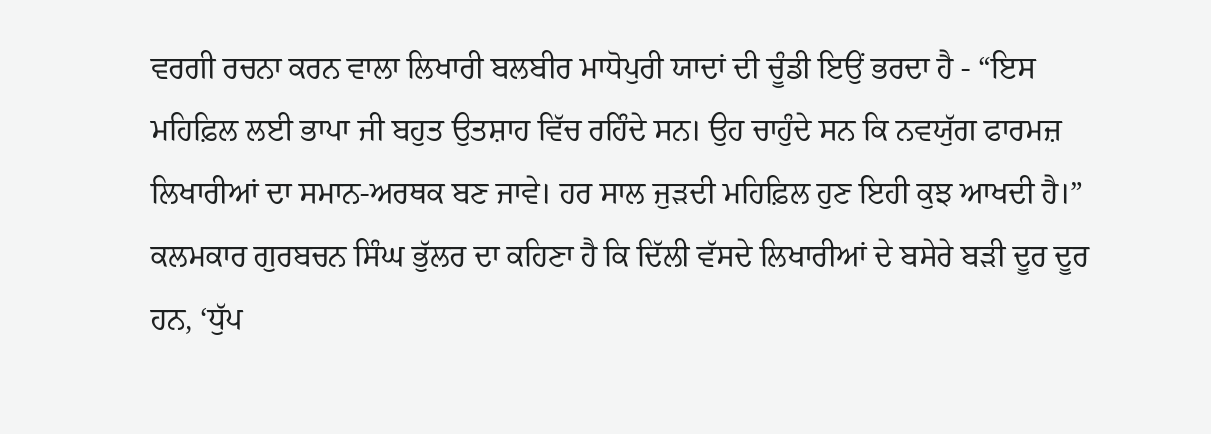ਵਰਗੀ ਰਚਨਾ ਕਰਨ ਵਾਲਾ ਲਿਖਾਰੀ ਬਲਬੀਰ ਮਾਧੋਪੁਰੀ ਯਾਦਾਂ ਦੀ ਚੂੰਡੀ ਇਉਂ ਭਰਦਾ ਹੈ - “ਇਸ ਮਹਿਫ਼ਿਲ ਲਈ ਭਾਪਾ ਜੀ ਬਹੁਤ ਉਤਸ਼ਾਹ ਵਿੱਚ ਰਹਿੰਦੇ ਸਨ। ਉਹ ਚਾਹੁੰਦੇ ਸਨ ਕਿ ਨਵਯੁੱਗ ਫਾਰਮਜ਼ ਲਿਖਾਰੀਆਂ ਦਾ ਸਮਾਨ-ਅਰਥਕ ਬਣ ਜਾਵੇ। ਹਰ ਸਾਲ ਜੁੜਦੀ ਮਹਿਫ਼ਿਲ ਹੁਣ ਇਹੀ ਕੁਝ ਆਖਦੀ ਹੈ।”
ਕਲਮਕਾਰ ਗੁਰਬਚਨ ਸਿੰਘ ਭੁੱਲਰ ਦਾ ਕਹਿਣਾ ਹੈ ਕਿ ਦਿੱਲੀ ਵੱਸਦੇ ਲਿਖਾਰੀਆਂ ਦੇ ਬਸੇਰੇ ਬੜੀ ਦੂਰ ਦੂਰ ਹਨ, ‘ਧੁੱਪ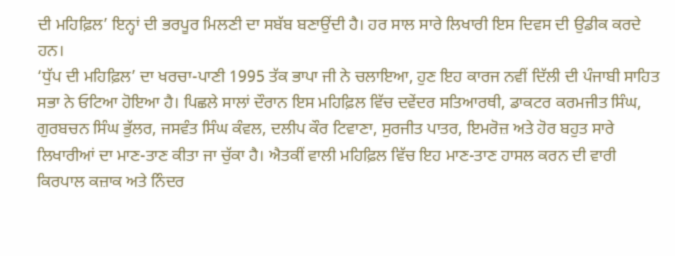ਦੀ ਮਹਿਫ਼ਿਲ’ ਇਨ੍ਹਾਂ ਦੀ ਭਰਪੂਰ ਮਿਲਣੀ ਦਾ ਸਬੱਬ ਬਣਾਉਂਦੀ ਹੈ। ਹਰ ਸਾਲ ਸਾਰੇ ਲਿਖਾਰੀ ਇਸ ਦਿਵਸ ਦੀ ਉਡੀਕ ਕਰਦੇ ਹਨ।
‘ਧੁੱਪ ਦੀ ਮਹਿਫ਼ਿਲ’ ਦਾ ਖਰਚਾ-ਪਾਣੀ 1995 ਤੱਕ ਭਾਪਾ ਜੀ ਨੇ ਚਲਾਇਆ, ਹੁਣ ਇਹ ਕਾਰਜ ਨਵੀਂ ਦਿੱਲੀ ਦੀ ਪੰਜਾਬੀ ਸਾਹਿਤ ਸਭਾ ਨੇ ਓਟਿਆ ਹੋਇਆ ਹੈ। ਪਿਛਲੇ ਸਾਲਾਂ ਦੌਰਾਨ ਇਸ ਮਹਿਫ਼ਿਲ ਵਿੱਚ ਦਵੇਂਦਰ ਸਤਿਆਰਥੀ, ਡਾਕਟਰ ਕਰਮਜੀਤ ਸਿੰਘ, ਗੁਰਬਚਨ ਸਿੰਘ ਭੁੱਲਰ, ਜਸਵੰਤ ਸਿੰਘ ਕੰਵਲ, ਦਲੀਪ ਕੌਰ ਟਿਵਾਣਾ, ਸੁਰਜੀਤ ਪਾਤਰ, ਇਮਰੋਜ਼ ਅਤੇ ਹੋਰ ਬਹੁਤ ਸਾਰੇ ਲਿਖਾਰੀਆਂ ਦਾ ਮਾਣ-ਤਾਣ ਕੀਤਾ ਜਾ ਚੁੱਕਾ ਹੈ। ਐਤਕੀਂ ਵਾਲੀ ਮਹਿਫ਼ਿਲ ਵਿੱਚ ਇਹ ਮਾਣ-ਤਾਣ ਹਾਸਲ ਕਰਨ ਦੀ ਵਾਰੀ ਕਿਰਪਾਲ ਕਜ਼ਾਕ ਅਤੇ ਨਿੰਦਰ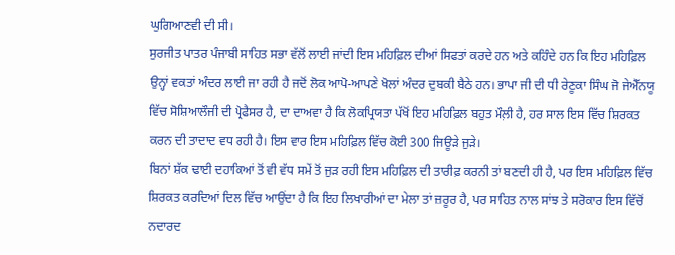ਘੁਗਿਆਣਵੀ ਦੀ ਸੀ।
ਸੁਰਜੀਤ ਪਾਤਰ ਪੰਜਾਬੀ ਸਾਹਿਤ ਸਭਾ ਵੱਲੋਂ ਲਾਈ ਜਾਂਦੀ ਇਸ ਮਹਿਫ਼ਿਲ ਦੀਆਂ ਸਿਫਤਾਂ ਕਰਦੇ ਹਨ ਅਤੇ ਕਹਿੰਦੇ ਹਨ ਕਿ ਇਹ ਮਹਿਫ਼ਿਲ ਉਨ੍ਹਾਂ ਵਕਤਾਂ ਅੰਦਰ ਲਾਈ ਜਾ ਰਹੀ ਹੈ ਜਦੋਂ ਲੋਕ ਆਪੋ-ਆਪਣੇ ਖੋਲਾਂ ਅੰਦਰ ਦੁਬਕੀ ਬੈਠੇ ਹਨ। ਭਾਪਾ ਜੀ ਦੀ ਧੀ ਰੇਣੂਕਾ ਸਿੰਘ ਜੋ ਜੇਐੱਨਯੂ ਵਿੱਚ ਸੋਸ਼ਿਆਲੌਜੀ ਦੀ ਪ੍ਰੋਫੈਸਰ ਹੈ, ਦਾ ਦਾਅਵਾ ਹੈ ਕਿ ਲੋਕਪ੍ਰਿਯਤਾ ਪੱਖੋਂ ਇਹ ਮਹਿਫ਼ਿਲ ਬਹੁਤ ਮੌਲ਼ੀ ਹੈ, ਹਰ ਸਾਲ ਇਸ ਵਿੱਚ ਸ਼ਿਰਕਤ ਕਰਨ ਦੀ ਤਾਦਾਦ ਵਧ ਰਹੀ ਹੈ। ਇਸ ਵਾਰ ਇਸ ਮਹਿਫ਼ਿਲ ਵਿੱਚ ਕੋਈ 300 ਜਿਊੜੇ ਜੁੜੇ।
ਬਿਨਾਂ ਸ਼ੱਕ ਢਾਈ ਦਹਾਕਿਆਂ ਤੋਂ ਵੀ ਵੱਧ ਸਮੇਂ ਤੋਂ ਜੁੜ ਰਹੀ ਇਸ ਮਹਿਫ਼ਿਲ ਦੀ ਤਾਰੀਫ਼ ਕਰਨੀ ਤਾਂ ਬਣਦੀ ਹੀ ਹੈ, ਪਰ ਇਸ ਮਹਿਫ਼ਿਲ ਵਿੱਚ ਸ਼ਿਰਕਤ ਕਰਦਿਆਂ ਦਿਲ ਵਿੱਚ ਆਉਂਦਾ ਹੈ ਕਿ ਇਹ ਲਿਖਾਰੀਆਂ ਦਾ ਮੇਲਾ ਤਾਂ ਜ਼ਰੂਰ ਹੈ, ਪਰ ਸਾਹਿਤ ਨਾਲ ਸਾਂਝ ਤੇ ਸਰੋਕਾਰ ਇਸ ਵਿੱਚੋਂ ਨਦਾਰਦ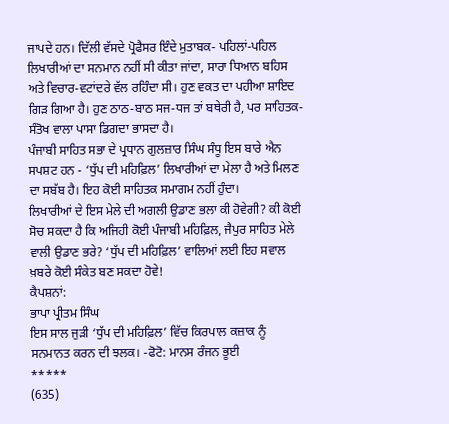ਜਾਪਦੇ ਹਨ। ਦਿੱਲੀ ਵੱਸਦੇ ਪ੍ਰੋਫੈਸਰ ਇੰਦੇ ਮੁਤਾਬਕ- ਪਹਿਲਾਂ-ਪਹਿਲ ਲਿਖਾਰੀਆਂ ਦਾ ਸਨਮਾਨ ਨਹੀਂ ਸੀ ਕੀਤਾ ਜਾਂਦਾ, ਸਾਰਾ ਧਿਆਨ ਬਹਿਸ ਅਤੇ ਵਿਚਾਰ-ਵਟਾਂਦਰੇ ਵੱਲ ਰਹਿੰਦਾ ਸੀ। ਹੁਣ ਵਕਤ ਦਾ ਪਹੀਆ ਸ਼ਾਇਦ ਗਿੜ ਗਿਆ ਹੈ। ਹੁਣ ਠਾਠ-ਬਾਠ ਸਜ-ਧਜ ਤਾਂ ਬਥੇਰੀ ਹੈ, ਪਰ ਸਾਹਿਤਕ-ਸੰਤੋਖ ਵਾਲਾ ਪਾਸਾ ਡਿਗਦਾ ਭਾਸਦਾ ਹੈ।
ਪੰਜਾਬੀ ਸਾਹਿਤ ਸਭਾ ਦੇ ਪ੍ਰਧਾਨ ਗੁਲਜ਼ਾਰ ਸਿੰਘ ਸੰਧੂ ਇਸ ਬਾਰੇ ਐਨ ਸਪਸ਼ਟ ਹਨ - ‘ਧੁੱਪ ਦੀ ਮਹਿਫ਼ਿਲ’ ਲਿਖਾਰੀਆਂ ਦਾ ਮੇਲਾ ਹੈ ਅਤੇ ਮਿਲਣ ਦਾ ਸਬੱਬ ਹੈ। ਇਹ ਕੋਈ ਸਾਹਿਤਕ ਸਮਾਗਮ ਨਹੀਂ ਹੁੰਦਾ।
ਲਿਖਾਰੀਆਂ ਦੇ ਇਸ ਮੇਲੇ ਦੀ ਅਗਲੀ ਉਡਾਣ ਭਲਾ ਕੀ ਹੋਵੇਗੀ? ਕੀ ਕੋਈ ਸੋਚ ਸਕਦਾ ਹੈ ਕਿ ਅਜਿਹੀ ਕੋਈ ਪੰਜਾਬੀ ਮਹਿਫ਼ਿਲ, ਜੈਪੁਰ ਸਾਹਿਤ ਮੇਲੇ ਵਾਲੀ ਉਡਾਣ ਭਰੇ? ‘ਧੁੱਪ ਦੀ ਮਹਿਫ਼ਿਲ’ ਵਾਲਿਆਂ ਲਈ ਇਹ ਸਵਾਲ ਖ਼ਬਰੇ ਕੋਈ ਸੰਕੇਤ ਬਣ ਸਕਦਾ ਹੋਵੇ!
ਕੈਪਸ਼ਨਾਂ:
ਭਾਪਾ ਪ੍ਰੀਤਮ ਸਿੰਘ
ਇਸ ਸਾਲ ਜੁੜੀ ‘ਧੁੱਪ ਦੀ ਮਹਿਫ਼ਿਲ’ ਵਿੱਚ ਕਿਰਪਾਲ ਕਜ਼ਾਕ ਨੂੰ ਸਨਮਾਨਤ ਕਰਨ ਦੀ ਝਲਕ। -ਫੋਟੋ: ਮਾਨਸ ਰੰਜਨ ਭੂਈ
*****
(635)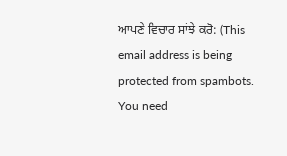ਆਪਣੇ ਵਿਚਾਰ ਸਾਂਝੇ ਕਰੋ: (This email address is being protected from spambots. You need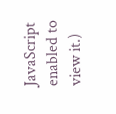JavaScript enabled to view it.)